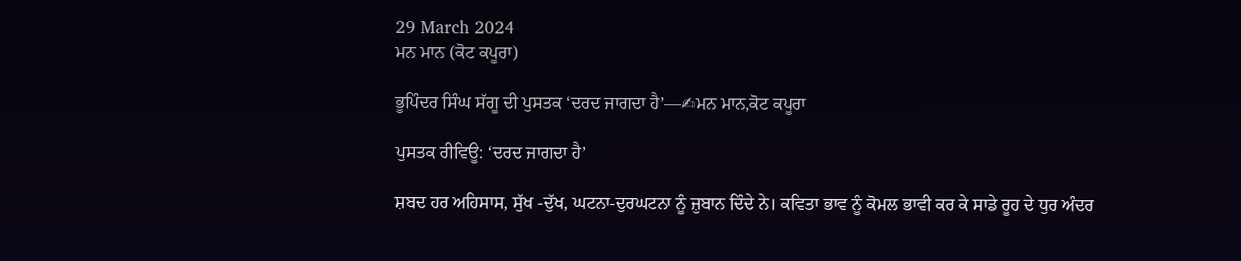29 March 2024
ਮਨ ਮਾਨ (ਕੋਟ ਕਪੂਰਾ)

ਭੂਪਿੰਦਰ ਸਿੰਘ ਸੱਗੂ ਦੀ ਪੁਸਤਕ ‘ਦਰਦ ਜਾਗਦਾ ਹੈ’—✍ਮਨ ਮਾਨ,ਕੋਟ ਕਪੂਰਾ

ਪੁਸਤਕ ਰੀਵਿਊ: ‘ਦਰਦ ਜਾਗਦਾ ਹੈ’

ਸ਼ਬਦ ਹਰ ਅਹਿਸਾਸ, ਸੁੱਖ -ਦੁੱਖ, ਘਟਨਾ-ਦੁਰਘਟਨਾ ਨੂੰ ਜ਼ੁਬਾਨ ਦਿੰਦੇ ਨੇ। ਕਵਿਤਾ ਭਾਵ ਨੂੰ ਕੋਮਲ ਭਾਵੀ ਕਰ ਕੇ ਸਾਡੇ ਰੂਹ ਦੇ ਧੁਰ ਅੰਦਰ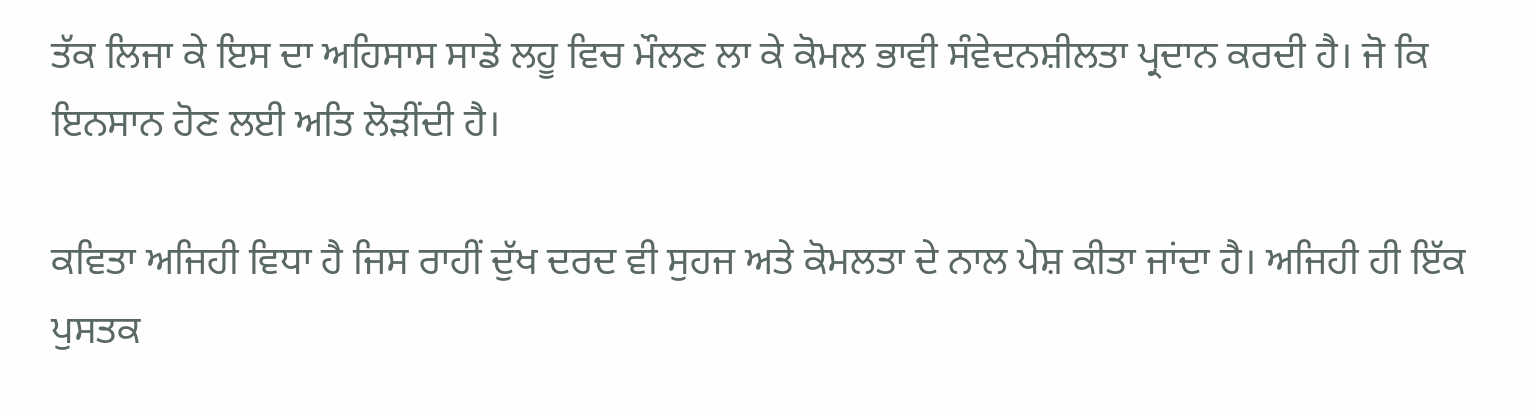ਤੱਕ ਲਿਜਾ ਕੇ ਇਸ ਦਾ ਅਹਿਸਾਸ ਸਾਡੇ ਲਹੂ ਵਿਚ ਮੌਲਣ ਲਾ ਕੇ ਕੋਮਲ ਭਾਵੀ ਸੰਵੇਦਨਸ਼ੀਲਤਾ ਪ੍ਰਦਾਨ ਕਰਦੀ ਹੈ। ਜੋ ਕਿ  ਇਨਸਾਨ ਹੋਣ ਲਈ ਅਤਿ ਲੋੜੀਂਦੀ ਹੈ।

ਕਵਿਤਾ ਅਜਿਹੀ ਵਿਧਾ ਹੈ ਜਿਸ ਰਾਹੀਂ ਦੁੱਖ ਦਰਦ ਵੀ ਸੁਹਜ ਅਤੇ ਕੋਮਲਤਾ ਦੇ ਨਾਲ ਪੇਸ਼ ਕੀਤਾ ਜਾਂਦਾ ਹੈ। ਅਜਿਹੀ ਹੀ ਇੱਕ ਪੁਸਤਕ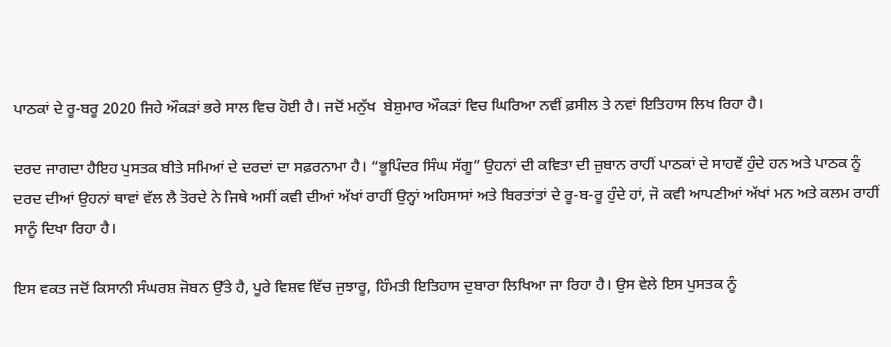ਪਾਠਕਾਂ ਦੇ ਰੂ-ਬਰੂ 2020 ਜਿਹੇ ਔਕੜਾਂ ਭਰੇ ਸਾਲ ਵਿਚ ਹੋਈ ਹੈ। ਜਦੋਂ ਮਨੁੱਖ  ਬੇਸ਼ੁਮਾਰ ਔਕੜਾਂ ਵਿਚ ਘਿਰਿਆ ਨਵੀਂ ਫ਼ਸੀਲ ਤੇ ਨਵਾਂ ਇਤਿਹਾਸ ਲਿਖ ਰਿਹਾ ਹੈ।

ਦਰਦ ਜਾਗਦਾ ਹੈਇਹ ਪੁਸਤਕ ਬੀਤੇ ਸਮਿਆਂ ਦੇ ਦਰਦਾਂ ਦਾ ਸਫ਼ਰਨਾਮਾ ਹੈ। “ਭੂਪਿੰਦਰ ਸਿੰਘ ਸੱਗੂ” ਉਹਨਾਂ ਦੀ ਕਵਿਤਾ ਦੀ ਜ਼ੁਬਾਨ ਰਾਹੀਂ ਪਾਠਕਾਂ ਦੇ ਸਾਹਵੇਂ ਹੁੰਦੇ ਹਨ ਅਤੇ ਪਾਠਕ ਨੂੰ ਦਰਦ ਦੀਆਂ ਉਹਨਾਂ ਥਾਵਾਂ ਵੱਲ ਲੈ ਤੋਰਦੇ ਨੇ ਜਿਥੇ ਅਸੀਂ ਕਵੀ ਦੀਆਂ ਅੱਖਾਂ ਰਾਹੀਂ ਉਨ੍ਹਾਂ ਅਹਿਸਾਸਾਂ ਅਤੇ ਬਿਰਤਾਂਤਾਂ ਦੇ ਰੂ-ਬ-ਰੂ ਹੁੰਦੇ ਹਾਂ, ਜੋ ਕਵੀ ਆਪਣੀਆਂ ਅੱਖਾਂ ਮਨ ਅਤੇ ਕਲਮ ਰਾਹੀਂ ਸਾਨੂੰ ਦਿਖਾ ਰਿਹਾ ਹੈ।

ਇਸ ਵਕਤ ਜਦੋਂ ਕਿਸਾਨੀ ਸੰਘਰਸ਼ ਜੋਬਨ ਉੱਤੇ ਹੈ, ਪੂਰੇ ਵਿਸ਼ਵ ਵਿੱਚ ਜੁਝਾਰੂ, ਹਿੰਮਤੀ ਇਤਿਹਾਸ ਦੁਬਾਰਾ ਲਿਖਿਆ ਜਾ ਰਿਹਾ ਹੈ। ਉਸ ਵੇਲੇ ਇਸ ਪੁਸਤਕ ਨੂੰ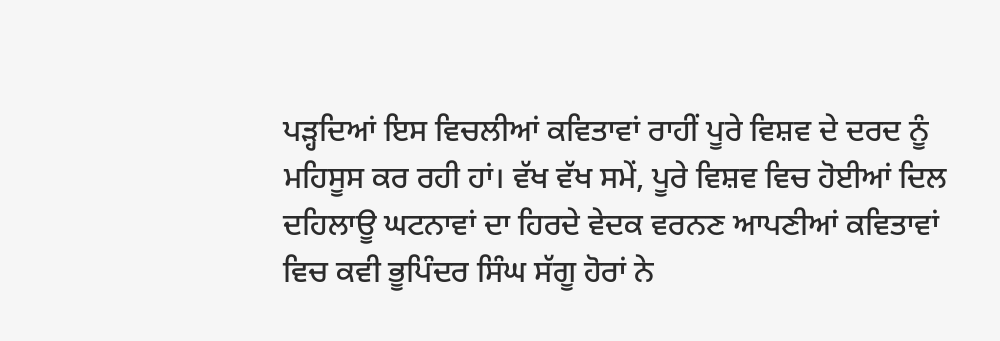ਪੜ੍ਹਦਿਆਂ ਇਸ ਵਿਚਲੀਆਂ ਕਵਿਤਾਵਾਂ ਰਾਹੀਂ ਪੂਰੇ ਵਿਸ਼ਵ ਦੇ ਦਰਦ ਨੂੰ ਮਹਿਸੂਸ ਕਰ ਰਹੀ ਹਾਂ। ਵੱਖ ਵੱਖ ਸਮੇਂ, ਪੂਰੇ ਵਿਸ਼ਵ ਵਿਚ ਹੋਈਆਂ ਦਿਲ ਦਹਿਲਾਊ ਘਟਨਾਵਾਂ ਦਾ ਹਿਰਦੇ ਵੇਦਕ ਵਰਨਣ ਆਪਣੀਆਂ ਕਵਿਤਾਵਾਂ ਵਿਚ ਕਵੀ ਭੂਪਿੰਦਰ ਸਿੰਘ ਸੱਗੂ ਹੋਰਾਂ ਨੇ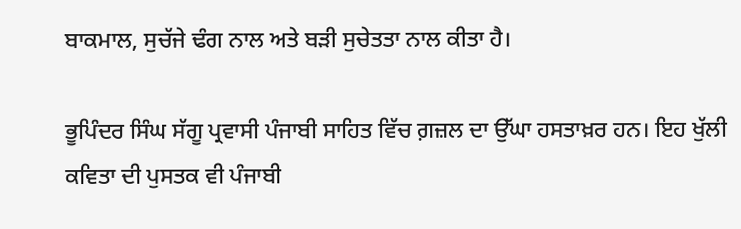ਬਾਕਮਾਲ, ਸੁਚੱਜੇ ਢੰਗ ਨਾਲ ਅਤੇ ਬੜੀ ਸੁਚੇਤਤਾ ਨਾਲ ਕੀਤਾ ਹੈ।

ਭੂਪਿੰਦਰ ਸਿੰਘ ਸੱਗੂ ਪ੍ਰਵਾਸੀ ਪੰਜਾਬੀ ਸਾਹਿਤ ਵਿੱਚ ਗ਼ਜ਼ਲ ਦਾ ਉੱਘਾ ਹਸਤਾਖ਼ਰ ਹਨ। ਇਹ ਖੁੱਲੀ ਕਵਿਤਾ ਦੀ ਪੁਸਤਕ ਵੀ ਪੰਜਾਬੀ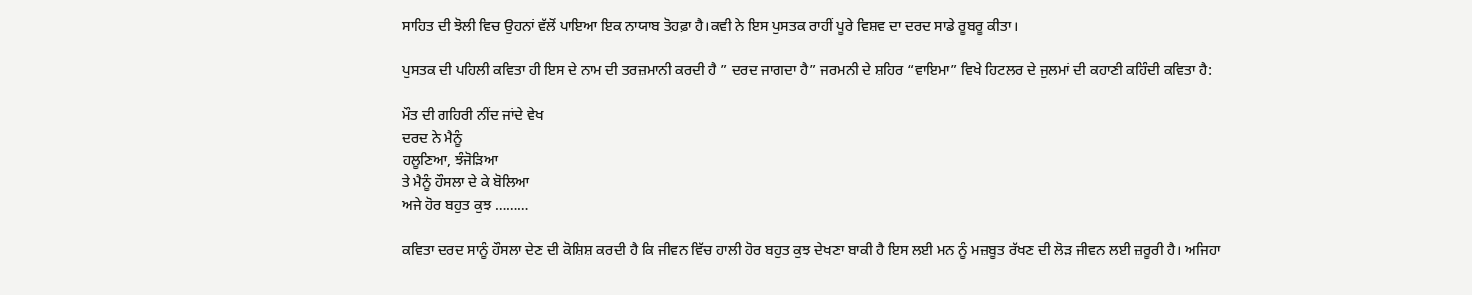ਸਾਹਿਤ ਦੀ ਝੋਲੀ ਵਿਚ ਉਹਨਾਂ ਵੱਲੋਂ ਪਾਇਆ ਇਕ ਨਾਯਾਬ ਤੋਹਫ਼ਾ ਹੈ।ਕਵੀ ਨੇ ਇਸ ਪੁਸਤਕ ਰਾਹੀਂ ਪੂਰੇ ਵਿਸ਼ਵ ਦਾ ਦਰਦ ਸਾਡੇ ਰੂਬਰੂ ਕੀਤਾ।

ਪੁਸਤਕ ਦੀ ਪਹਿਲੀ ਕਵਿਤਾ ਹੀ ਇਸ ਦੇ ਨਾਮ ਦੀ ਤਰਜ਼ਮਾਨੀ ਕਰਦੀ ਹੈ ” ਦਰਦ ਜਾਗਦਾ ਹੈ” ਜਰਮਨੀ ਦੇ ਸ਼ਹਿਰ “ਵਾਇਮਾ” ਵਿਖੇ ਹਿਟਲਰ ਦੇ ਜੁਲਮਾਂ ਦੀ ਕਹਾਣੀ ਕਹਿੰਦੀ ਕਵਿਤਾ ਹੈ:

ਮੌਤ ਦੀ ਗਹਿਰੀ ਨੀਂਦ ਜਾਂਦੇ ਵੇਖ
ਦਰਦ ਨੇ ਮੈਨੂੰ
ਹਲੂਣਿਆ, ਝੰਜੋੜਿਆ
ਤੇ ਮੈਨੂੰ ਹੌਸਲਾ ਦੇ ਕੇ ਬੋਲਿਆ
ਅਜੇ ਹੋਰ ਬਹੁਤ ਕੁਝ ………

ਕਵਿਤਾ ਦਰਦ ਸਾਨੂੰ ਹੌਸਲਾ ਦੇਣ ਦੀ ਕੋਸ਼ਿਸ਼ ਕਰਦੀ ਹੈ ਕਿ ਜੀਵਨ ਵਿੱਚ ਹਾਲੀ ਹੋਰ ਬਹੁਤ ਕੁਝ ਦੇਖਣਾ ਬਾਕੀ ਹੈ ਇਸ ਲਈ ਮਨ ਨੂੰ ਮਜ਼ਬੂਤ ਰੱਖਣ ਦੀ ਲੋੜ ਜੀਵਨ ਲਈ ਜ਼ਰੂਰੀ ਹੈ। ਅਜਿਹਾ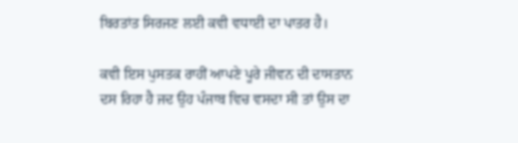ਬਿਰਤਾਂਤ ਸਿਰਜਣ ਲਈ ਕਵੀ ਵਧਾਈ ਦਾ ਪਾਤਰ ਹੈ।

ਕਵੀ ਇਸ ਪੁਸਤਕ ਰਾਹੀਂ ਆਪਣੇ ਪੂਰੇ ਜੀਵਨ ਦੀ ਦਾਸਤਾਨ ਦਸ ਰਿਹਾ ਹੈ ਜਦ ਉਹ ਪੰਜਾਬ ਵਿਚ ਵਸਦਾ ਸੀ ਤਾਂ ਉਸ ਦਾ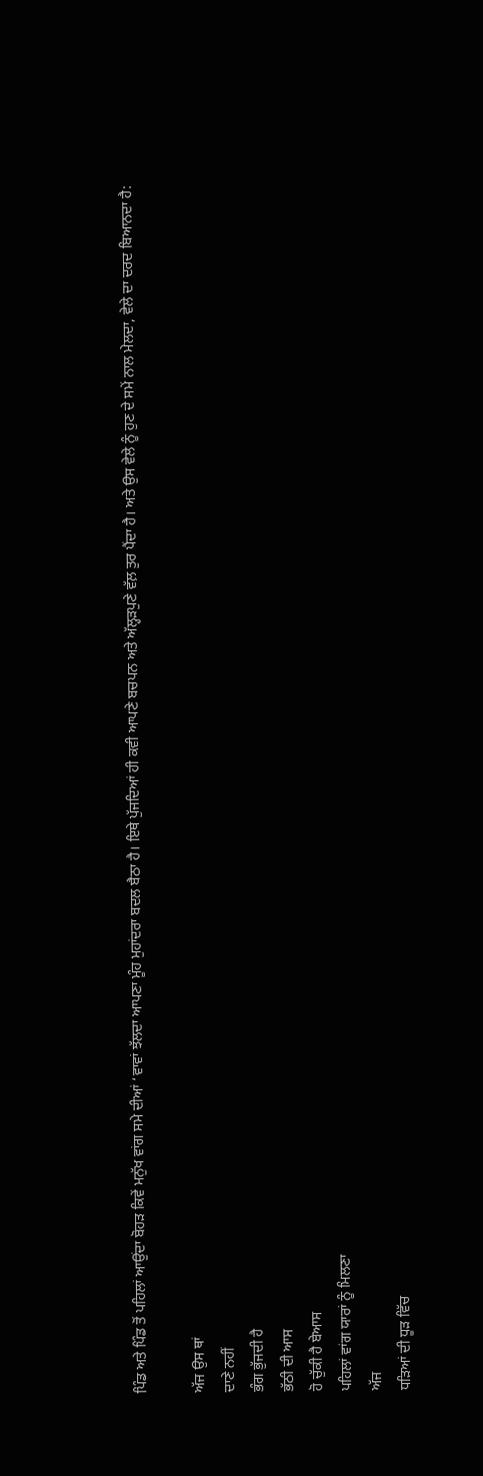ਪਿੰਡ ਅਤੇ ਪਿੰਡ ਤੋਂ ਪਹਿਲਾਂ ਆਉਂਦਾ ਬੋਹੜ ਕਿਵੇਂ ਮਨੁੱਖ ਵਾਂਗ ਸਮੇ ਦੀਆਂ ‘ਵਾਵਾਂ ਝੱਲਦਾ ਆਪਣਾ ਮੂੰਹ ਮੁਹਾਂਦਰਾ ਬਦਲ ਬੈਠਾ ਹੈ। ਇਥੇ ਪੁੱਜਦਿਆਂ ਹੀ ਕਵੀ ਆਪਣੇ ਬਚਪਨ ਅਤੇ ਅੱਲ੍ਹੜਪੁਣੇ ਵੱਲ਼ ਤੁਰ ਪੈਂਦਾ ਹੈ। ਅਤੇ ਉਸ ਵੇਲੇ ਨੂੰ ਹੁਣ ਦੇ ਸਮੇਂ ਨਾਲ ਮੇਲਦਾ, ਵੇਲੇ ਦਾ ਦਰਦ ਬਿਆਨਦਾ ਹੈ:

ਅੱਜ ਉਸ ਥਾਂ
ਦਾਣੇ ਨਹੀਂ
ਭੰਗ ਭੁੱਜਦੀ ਹੈ
ਭੱਠੀ ਦੀ ਆਸ
ਹੋ ਚੁੱਕੀ ਹੈ ਬੇਆਸ
ਪਹਿਲਾਂ ਵਾਂਗ ਯਾਰਾਂ ਨੂੰ ਮਿਲਣਾ
ਅੱਜ
ਧੜਿਆਂ ਦੀ ਧੂੜ ਵਿੱਚ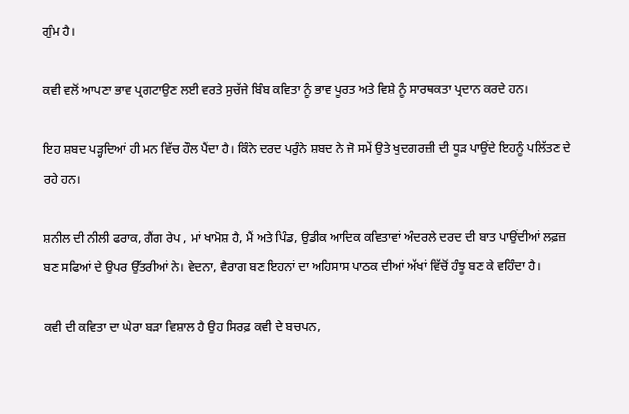ਗੁੰਮ ਹੈ।

ਕਵੀ ਵਲੋਂ ਆਪਣਾ ਭਾਵ ਪ੍ਰਗਟਾਉਣ ਲਈ ਵਰਤੇ ਸੁਚੱਜੇ ਬਿੰਬ ਕਵਿਤਾ ਨੂੰ ਭਾਵ ਪੂਰਤ ਅਤੇ ਵਿਸ਼ੇ ਨੂੰ ਸਾਰਥਕਤਾ ਪ੍ਰਦਾਨ ਕਰਦੇ ਹਨ।

ਇਹ ਸ਼ਬਦ ਪੜ੍ਹਦਿਆਂ ਹੀ ਮਨ ਵਿੱਚ ਹੌਲ ਪੈਂਦਾ ਹੈ। ਕਿੰਨੇ ਦਰਦ ਪਰੁੰਨੇ ਸ਼ਬਦ ਨੇ ਜੋ ਸਮੇਂ ਉਤੇ ਖੁਦਗਰਜ਼ੀ ਦੀ ਧੂੜ ਪਾਉਂਦੇ ਇਹਨੂੰ ਪਲਿੱਤਣ ਦੇ ਰਹੇ ਹਨ।

ਸ਼ਨੀਲ ਦੀ ਨੀਲੀ ਫਰਾਕ, ਗੈਂਗ ਰੇਪ , ਮਾਂ ਖਾਮੋਸ਼ ਹੈ, ਮੈਂ ਅਤੇ ਪਿੰਡ, ਉਡੀਕ ਆਦਿਕ ਕਵਿਤਾਵਾਂ ਅੰਦਰਲੇ ਦਰਦ ਦੀ ਬਾਤ ਪਾਉਂਦੀਆਂ ਲਫ਼ਜ਼ ਬਣ ਸਫਿਆਂ ਦੇ ਉਪਰ ਉੱਤਰੀਆਂ ਨੇ। ਵੇਦਨਾ, ਵੈਰਾਗ ਬਣ ਇਹਨਾਂ ਦਾ ਅਹਿਸਾਸ ਪਾਠਕ ਦੀਆਂ ਅੱਖਾਂ ਵਿੱਚੋਂ ਹੰਝੂ ਬਣ ਕੇ ਵਹਿੰਦਾ ਹੈ।

ਕਵੀ ਦੀ ਕਵਿਤਾ ਦਾ ਘੇਰਾ ਬੜਾ ਵਿਸ਼ਾਲ ਹੈ ਉਹ ਸਿਰਫ਼ ਕਵੀ ਦੇ ਬਚਪਨ,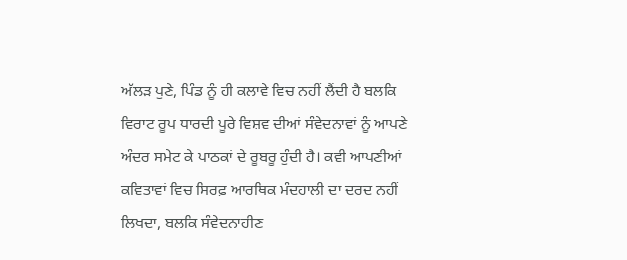ਅੱਲੜ ਪੁਣੇ, ਪਿੰਡ ਨੂੰ ਹੀ ਕਲਾਵੇ ਵਿਚ ਨਹੀਂ ਲੈਂਦੀ ਹੈ ਬਲਕਿ ਵਿਰਾਟ ਰੂਪ ਧਾਰਦੀ ਪੂਰੇ ਵਿਸ਼ਵ ਦੀਆਂ ਸੰਵੇਦਨਾਵਾਂ ਨੂੰ ਆਪਣੇ ਅੰਦਰ ਸਮੇਟ ਕੇ ਪਾਠਕਾਂ ਦੇ ਰੂਬਰੂ ਹੁੰਦੀ ਹੈ। ਕਵੀ ਆਪਣੀਆਂ ਕਵਿਤਾਵਾਂ ਵਿਚ ਸਿਰਫ਼ ਆਰਥਿਕ ਮੰਦਹਾਲੀ ਦਾ ਦਰਦ ਨਹੀਂ ਲਿਖਦਾ, ਬਲਕਿ ਸੰਵੇਦਨਾਹੀਣ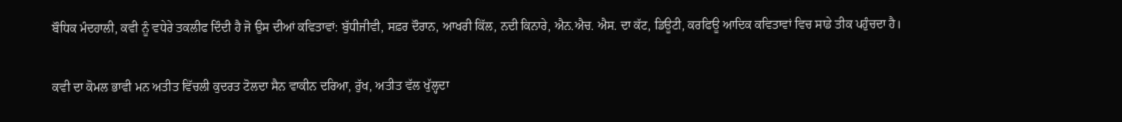ਬੌਧਿਕ ਮੰਦਹਾਲੀ, ਕਵੀ ਨੂੰ ਵਧੇਰੇ ਤਕਲੀਫ ਦਿੰਦੀ ਹੈ ਜੋ ਉਸ ਦੀਆਂ ਕਵਿਤਾਵਾਂ: ਬੁੱਧੀਜੀਵੀ, ਸਫ਼ਰ ਦੌਰਾਨ, ਆਖਰੀ ਕਿੱਲ, ਨਦੀ ਕਿਨਾਰੇ, ਐਨ.ਐਚ. ਐਸ. ਦਾ ਕੱਟ, ਡਿਊਟੀ, ਕਰਫਿਊ ਆਦਿਕ ਕਵਿਤਾਵਾਂ ਵਿਚ ਸਾਡੇ ਤੀਕ ਪਹੁੰਚਦਾ ਹੈ।

ਕਵੀ ਦਾ ਕੋਮਲ ਭਾਵੀ ਮਨ ਅਤੀਤ ਵਿੱਚਲੀ ਕੁਦਰਤ ਟੋਲਦਾ ਸੈਨ ਵਾਕੀਨ ਦਰਿਆ, ਰੁੱਖ, ਅਤੀਤ ਵੱਲ ਖੁੱਲ੍ਹਦਾ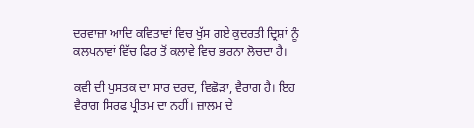ਦਰਵਾਜ਼ਾ ਆਦਿ ਕਵਿਤਾਵਾਂ ਵਿਚ ਖੁੱਸ ਗਏ ਕੁਦਰਤੀ ਦ੍ਰਿਸ਼ਾਂ ਨੂੰ ਕਲਪਨਾਵਾਂ ਵਿੱਚ ਫਿਰ ਤੋਂ ਕਲਾਵੇ ਵਿਚ ਭਰਨਾ ਲੋਚਦਾ ਹੈ।

ਕਵੀ ਦੀ ਪੁਸਤਕ ਦਾ ਸਾਰ ਦਰਦ, ਵਿਛੋੜਾ, ਵੈਰਾਗ ਹੈ। ਇਹ ਵੈਰਾਗ ਸਿਰਫ ਪ੍ਰੀਤਮ ਦਾ ਨਹੀਂ। ਜ਼ਾਲਮ ਦੇ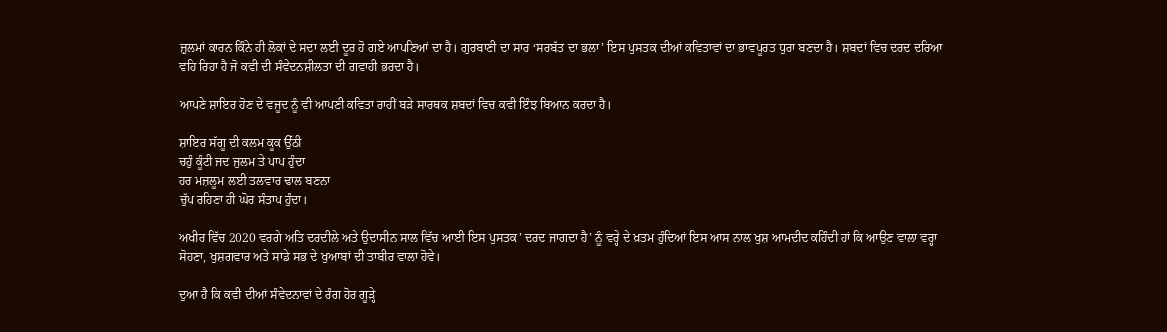ਜ਼ੁਲਮਾਂ ਕਾਰਨ ਕਿੰਨੇ ਹੀ ਲੋਕਾਂ ਦੇ ਸਦਾ ਲਈ ਦੂਰ ਹੋ ਗਏ ਆਪਣਿਆਂ ਦਾ ਹੈ। ਗੁਰਬਾਣੀ ਦਾ ਸਾਰ ‘ਸਰਬੱਤ ਦਾ ਭਲਾ’ ਇਸ ਪੁਸਤਕ ਦੀਆਂ ਕਵਿਤਾਵਾਂ ਦਾ ਭਾਵਪੂਰਤ ਧੁਰਾ ਬਣਦਾ ਹੈ। ਸ਼ਬਦਾਂ ਵਿਚ ਦਰਦ ਦਰਿਆ ਵਹਿ ਰਿਹਾ ਹੈ ਜੋ ਕਵੀ ਦੀ ਸੰਵੇਦਨਸ਼ੀਲਤਾ ਦੀ ਗਵਾਹੀ ਭਰਦਾ ਹੈ।

ਆਪਣੇ ਸ਼ਾਇਰ ਹੋਣ ਦੇ ਵਜੂਦ ਨੂੰ ਵੀ ਆਪਣੀ ਕਵਿਤਾ ਰਾਹੀਂ ਬੜੇ ਸਾਰਥਕ ਸ਼ਬਦਾਂ ਵਿਚ ਕਵੀ ਇੰਝ ਬਿਆਨ ਕਰਦਾ ਹੈ।

ਸ਼ਾਇਰ ਸੱਗੂ ਦੀ ਕਲਮ ਕੂਕ ਉੱਠੀ
ਚਹੁੰ ਕੂੰਟੀ ਜਦ ਜੁਲਮ ਤੇ ਪਾਪ ਹੁੰਦਾ
ਹਰ ਮਜ਼ਲੂਮ ਲਈ ਤਲਵਾਰ ਢਾਲ ਬਣਨਾ
ਚੁੱਪ ਰਹਿਣਾ ਹੀ ਘੋਰ ਸੰਤਾਪ ਹੁੰਦਾ।

ਅਖੀਰ ਵਿੱਚ 2020 ਵਰਗੇ ਅਤਿ ਦਰਦੀਲੇ ਅਤੇ ਉਦਾਸੀਨ ਸਾਲ ਵਿੱਚ ਆਈ ਇਸ ਪੁਸਤਕ’ ਦਰਦ ਜਾਗਦਾ ਹੈ’ ਨੂੰ ਵਰ੍ਹੇ ਦੇ ਖ਼ਤਮ ਹੁੰਦਿਆਂ ਇਸ ਆਸ ਨਾਲ ਖੁਸ਼ ਆਮਦੀਦ ਕਹਿੰਦੀ ਹਾਂ ਕਿ ਆਉਣ ਵਾਲਾ ਵਰ੍ਹਾ ਸੋਹਣਾ, ਖੁਸ਼ਗਵਾਰ ਅਤੇ ਸਾਡੇ ਸਭ ਦੇ ਖੁਆਬਾਂ ਦੀ ਤਾਬੀਰ ਵਾਲਾ ਹੋਵੇ।

ਦੁਆ ਹੈ ਕਿ ਕਵੀ ਦੀਆਂ ਸੰਵੇਦਨਾਵਾਂ ਦੇ ਰੰਗ ਹੋਰ ਗੂੜ੍ਹੇ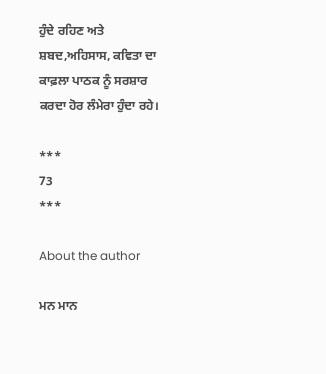ਹੁੰਦੇ ਰਹਿਣ ਅਤੇ ਸ਼ਬਦ,ਅਹਿਸਾਸ, ਕਵਿਤਾ ਦਾ ਕਾਫ਼ਲਾ ਪਾਠਕ ਨੂੰ ਸਰਸ਼ਾਰ ਕਰਦਾ ਹੋਰ ਲੰਮੇਰਾ ਹੁੰਦਾ ਰਹੇ।

***
73
***

About the author

ਮਨ ਮਾਨ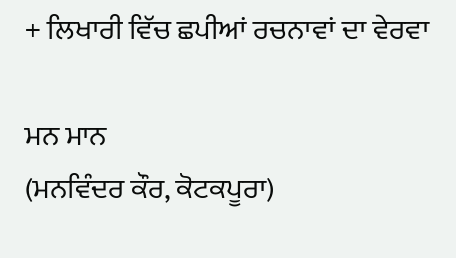+ ਲਿਖਾਰੀ ਵਿੱਚ ਛਪੀਆਂ ਰਚਨਾਵਾਂ ਦਾ ਵੇਰਵਾ

ਮਨ ਮਾਨ
(ਮਨਵਿੰਦਰ ਕੌਰ, ਕੋਟਕਪੂਰਾ)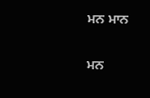ਮਨ ਮਾਨ

ਮਨ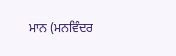ਮਾਨ (ਮਨਵਿੰਦਰ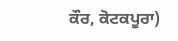ਕੌਰ, ਕੋਟਕਪੂਰਾ)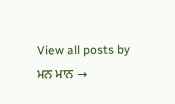View all posts by ਮਨ ਮਾਨ →